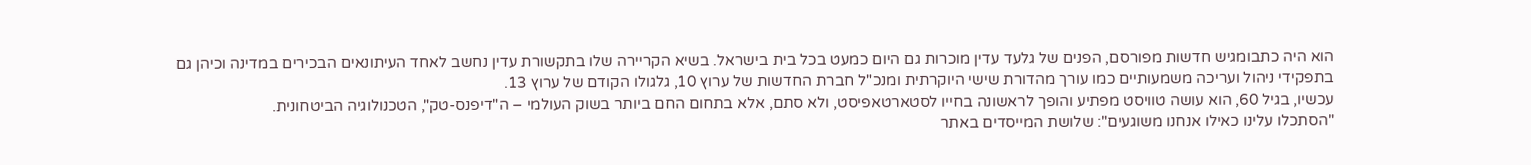הוא היה כתבומגיש חדשות מפורסם, הפנים של גלעד עדין מוכרות גם היום כמעט בכל בית בישראל. בשיא הקריירה שלו בתקשורת עדין נחשב לאחד העיתונאים הבכירים במדינה וכיהן גם בתפקידי ניהול ועריכה משמעותיים כמו עורך מהדורת שישי היוקרתית ומנכ"ל חברת החדשות של ערוץ 10, גלגולו הקודם של ערוץ 13.
עכשיו, בגיל 60, הוא עושה טוויסט מפתיע והופך לראשונה בחייו לסטארטאפיסט, ולא סתם, אלא בתחום החם ביותר בשוק העולמי – ה"דיפנס-טק", הטכנולוגיה הביטחונית.
"הסתכלו עלינו כאילו אנחנו משוגעים": שלושת המייסדים באתר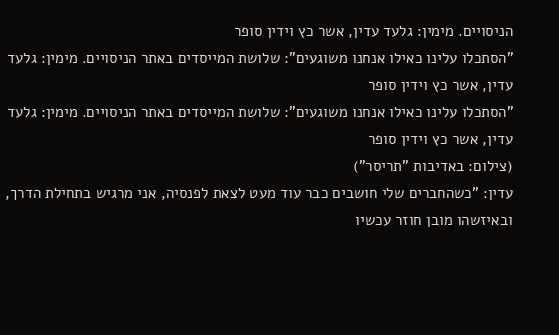הניסויים. מימין: גלעד עדין, אשר כץ וידין סופר
"הסתכלו עלינו כאילו אנחנו משוגעים": שלושת המייסדים באתר הניסויים. מימין: גלעד עדין, אשר כץ וידין סופר
"הסתכלו עלינו כאילו אנחנו משוגעים": שלושת המייסדים באתר הניסויים. מימין: גלעד עדין, אשר כץ וידין סופר
(צילום: באדיבות "תריסר")
עדין: "כשהחברים שלי חושבים כבר עוד מעט לצאת לפנסיה, אני מרגיש בתחילת הדרך, ובאיזשהו מובן חוזר עכשיו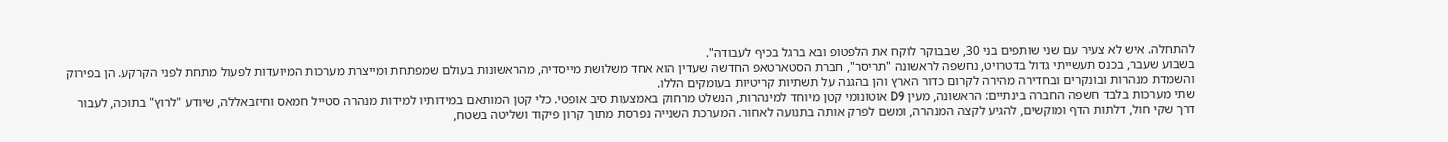להתחלה. איש לא צעיר עם שני שותפים בני 30, שבבוקר לוקח את הלפטופ ובא ברגל בכיף לעבודה".
בשבוע שעבר, בכנס תעשייתי גדול בדטרויט, נחשפה לראשונה "תריסר", חברת הסטארטאפ החדשה שעדין הוא אחד משלושת מייסדיה, מהראשונות בעולם שמפתחת ומייצרת מערכות המיועדות לפעול מתחת לפני הקרקע. הן בפירוק והשמדת מנהרות ובונקרים ובחדירה מהירה לקרום כדור הארץ והן בהגנה על תשתיות קריטיות בעומקים הללו.
שתי מערכות בלבד חשפה החברה בינתיים: הראשונה, מעין D9 אוטונומי קטן מיוחד למינהרות, הנשלט מרחוק באמצעות סיב אופטי. כלי קטן המותאם במידותיו למידות מנהרה סטייל חמאס וחיזבאללה, שיודע "לרוץ" בתוכה, לעבור דרך שקי חול, דלתות הדף ומוקשים, להגיע לקצה המנהרה, ומשם לפרק אותה בתנועה לאחור. המערכת השנייה נפרסת מתוך קרון פיקוד ושליטה בשטח,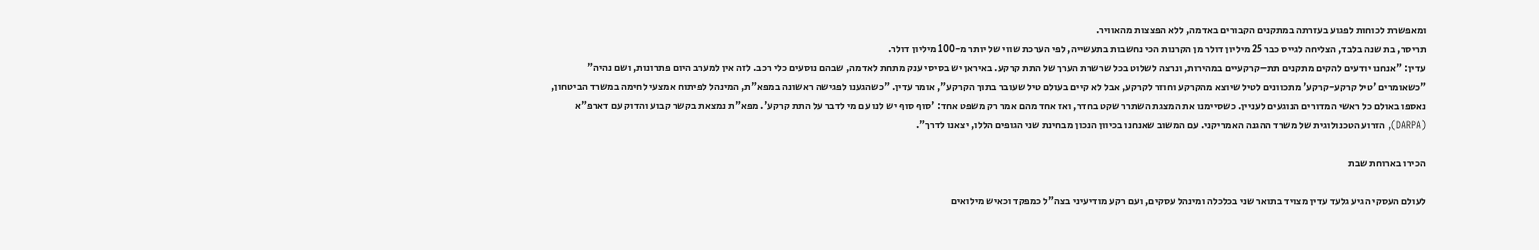ומאפשרת לכוחות לפגוע בעזרתה במתקנים הקבורים באדמה, ללא הפצצות מהאוויר.
תריסר, בת שנה בלבד, הצליחה לגייס כבר 25 מיליון דולר מן הקרנות הכי נחשבות בתעשייה, לפי הערכת שווי של יותר מ-100 מיליון דולר.
עדין: "אנחנו יודעים להקים מתקנים תת–קרקעיים במהירות, ונרצה לשלוט בכל שרשרת הערך של התת קרקע. באיראן יש בסיסי ענק מתחת לאדמה, שבהם נוסעים כלי רכב. לזה אין למערב היום פתרונות, ושם נהיה"
"כשאומרים 'טיל קרקע-קרקע' מתכוונים לטיל שיוצא מהקרקע וחוזר לקרקע, אבל לא קיים בעולם טיל שעובר בתוך הקרקע", אומר עדין. "כשהגענו לפגישה ראשונה במפא"ת, המינהל לפיתוח אמצעי לחימה במשרד הביטחון, נאספו באולם כל ראשי המדורים הנוגעים לעניין. כשסיימנו את המצגת השתרר שקט בחדר, ואז אחד מהם אמר רק משפט אחד: 'סוף סוף יש לנו עם מי לדבר על התת קרקע'. מפא"ת נמצאת בקשר קבוע והדוק עם דארפ"א (DARPA), הזרוע הטכנולוגית של משרד ההגנה האמריקני. עם המשוב שאנחנו בכיוון הנכון מבחינת שני הגופים הללו, יצאנו לדרך".

הכירו בארוחת שבת

לעולם העסקי הגיע גלעד עדין מצויד בתואר שני בכלכלה ומינהל עסקים, ועם רקע מודיעיני בצה"ל כמפקד וכאיש מילואים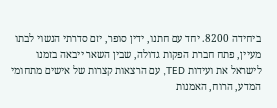ביחידה 8200. יחד עם חתנו, ידין סופר, יזם סדרתי הנשוי לבתו מעיין, פתח חברת הפקות גדולה, שבין השאר ייבאה בזמנו לישראל את ועידות TED, עם הרצאות קצרות של אישים מתחומי המדע, הרוח, האמנות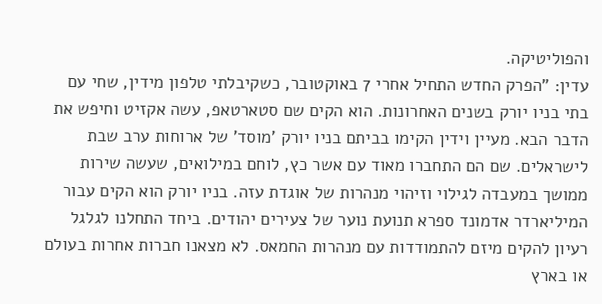והפוליטיקה.
עדין: "הפרק החדש התחיל אחרי 7 באוקטובר, כשקיבלתי טלפון מידין, שחי עם בתי בניו יורק בשנים האחרונות. הוא הקים שם סטארטאפ, עשה אקזיט וחיפש את הדבר הבא. מעיין וידין הקימו בביתם בניו יורק 'מוסד' של ארוחות ערב שבת לישראלים. שם הם התחברו מאוד עם אשר כץ, לוחם במילואים, שעשה שירות ממושך במעבדה לגילוי וזיהוי מנהרות של אוגדת עזה. בניו יורק הוא הקים עבור המיליארדר אדמונד ספרא תנועת נוער של צעירים יהודים. ביחד התחלנו לגלגל רעיון להקים מיזם להתמודדות עם מנהרות החמאס. לא מצאנו חברות אחרות בעולם או בארץ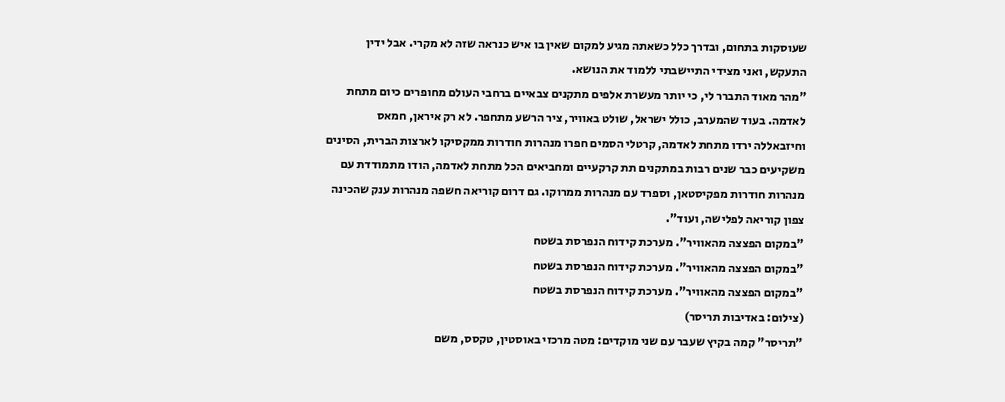שעוסקות בתחום, ובדרך כלל כשאתה מגיע למקום שאין בו איש כנראה שזה לא מקרי. אבל ידין התעקש, ואני מצידי התיישבתי ללמוד את הנושא.
"מהר מאוד התברר לי, כי יותר מעשרת אלפים מתקנים צבאיים ברחבי העולם מחופרים כיום מתחת לאדמה. בעוד שהמערב, כולל ישראל, שולט באוויר, ציר הרשע מתחפר. לא רק איראן, חמאס וחיזבאללה ירדו מתחת לאדמה, קרטלי הסמים חפרו מנהרות חודרות ממקסיקו לארצות הברית, הסינים משקיעים כבר שנים רבות במתקנים תת קרקעיים ומחביאים הכל מתחת לאדמה, הודו מתמודדת עם מנהרות חודרות מפקיסטאן, וספרד עם מנהרות ממרוקו. גם דרום קוריאה חשפה מנהרות ענק שהכינה צפון קוריאה לפלישה, ועוד".
"במקום הפצצה מהאוויר". מערכת קידוח הנפרסת בשטח
"במקום הפצצה מהאוויר". מערכת קידוח הנפרסת בשטח
"במקום הפצצה מהאוויר". מערכת קידוח הנפרסת בשטח
(צילום: באדיבות תריסר)
"תריסר" קמה בקיץ שעבר עם שני מוקדים: מטה מרכזי באוסטין, טקסס, משם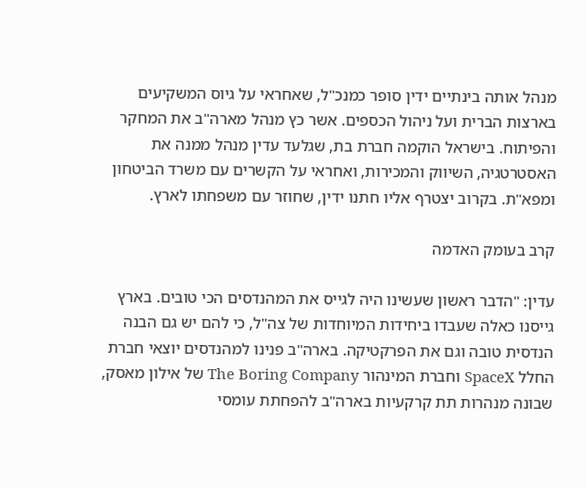מנהל אותה בינתיים ידין סופר כמנכ"ל, שאחראי על גיוס המשקיעים בארצות הברית ועל ניהול הכספים. אשר כץ מנהל מארה"ב את המחקר והפיתוח. בישראל הוקמה חברת בת, שגלעד עדין מנהל ממנה את האסטרטגיה, השיווק והמכירות, ואחראי על הקשרים עם משרד הביטחון ומפא"ת. בקרוב יצטרף אליו חתנו ידין, שחוזר עם משפחתו לארץ.

קרב בעומק האדמה

עדין: "הדבר ראשון שעשינו היה לגייס את המהנדסים הכי טובים. בארץ גייסנו כאלה שעבדו ביחידות המיוחדות של צה"ל, כי להם יש גם הבנה הנדסית טובה וגם את הפרקטיקה. בארה"ב פנינו למהנדסים יוצאי חברת החלל SpaceX וחברת המינהור The Boring Company של אילון מאסק, שבונה מנהרות תת קרקעיות בארה"ב להפחתת עומסי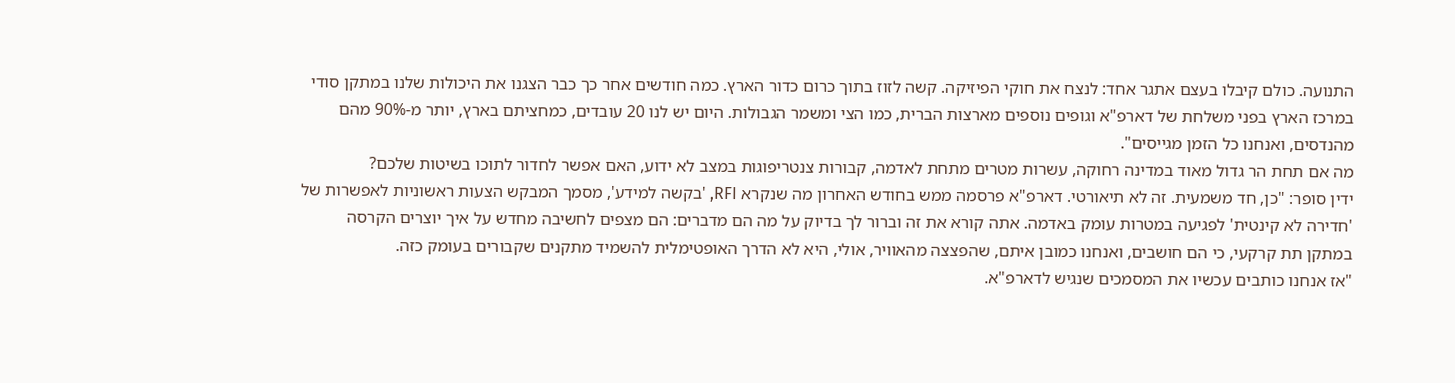התנועה. כולם קיבלו בעצם אתגר אחד: לנצח את חוקי הפיזיקה. קשה לזוז בתוך כרום כדור הארץ. כמה חודשים אחר כך כבר הצגנו את היכולות שלנו במתקן סודי במרכז הארץ בפני משלחת של דארפ"א וגופים נוספים מארצות הברית, כמו הצי ומשמר הגבולות. היום יש לנו 20 עובדים, כמחציתם בארץ, יותר מ-90% מהם מהנדסים, ואנחנו כל הזמן מגייסים".
מה אם תחת הר גדול מאוד במדינה רחוקה, עשרות מטרים מתחת לאדמה, קבורות צנטריפוגות במצב לא ידוע, האם אפשר לחדור לתוכו בשיטות שלכם?
ידין סופר: "כן, חד משמעית. זה לא תיאורטי. דארפ"א פרסמה ממש בחודש האחרון מה שנקרא RFI, 'בקשה למידע', מסמך המבקש הצעות ראשוניות לאפשרות של 'חדירה לא קינטית' לפגיעה במטרות עומק באדמה. אתה קורא את זה וברור לך בדיוק על מה הם מדברים: הם מצפים לחשיבה מחדש על איך יוצרים הקרסה במתקן תת קרקעי, כי הם חושבים, ואנחנו כמובן איתם, שהפצצה מהאוויר, אולי, היא לא הדרך האופטימלית להשמיד מתקנים שקבורים בעומק כזה.
"אז אנחנו כותבים עכשיו את המסמכים שנגיש לדארפ"א.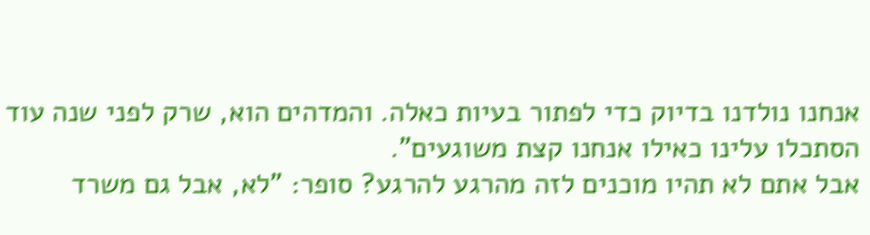אנחנו נולדנו בדיוק כדי לפתור בעיות כאלה. והמדהים הוא, שרק לפני שנה עוד הסתכלו עלינו כאילו אנחנו קצת משוגעים".
אבל אתם לא תהיו מוכנים לזה מהרגע להרגע? סופר: "לא, אבל גם משרד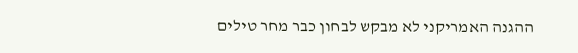ההגנה האמריקני לא מבקש לבחון כבר מחר טילים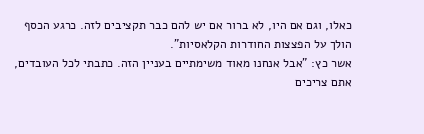כאלו, וגם אם היו, לא ברור אם יש להם כבר תקציבים לזה. כרגע הכסף הולך על הפצצות החודרות הקלאסיות".
אשר כץ: "אבל אנחנו מאוד משימתיים בעניין הזה. כתבתי לכל העובדים, אתם צריכים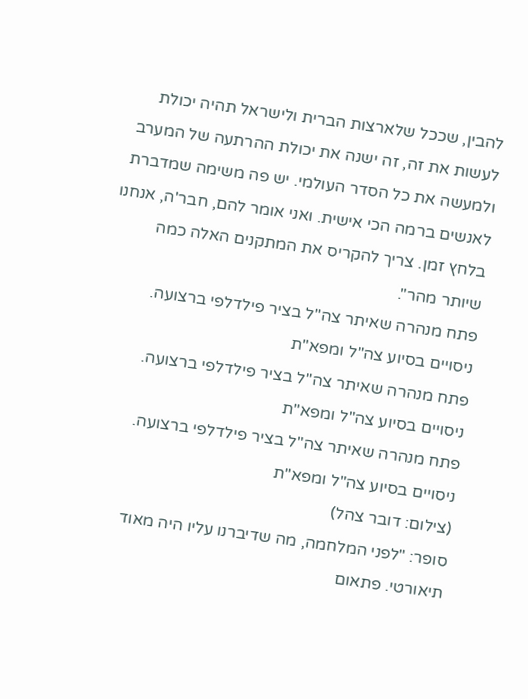להבין, שככל שלארצות הברית ולישראל תהיה יכולת לעשות את זה, זה ישנה את יכולת ההרתעה של המערב ולמעשה את כל הסדר העולמי. יש פה משימה שמדברת לאנשים ברמה הכי אישית. ואני אומר להם, חבר'ה, אנחנו בלחץ זמן. צריך להקריס את המתקנים האלה כמה שיותר מהר".
פתח מנהרה שאיתר צה"ל בציר פילדלפי ברצועה. ניסויים בסיוע צה"ל ומפא"ת
פתח מנהרה שאיתר צה"ל בציר פילדלפי ברצועה. ניסויים בסיוע צה"ל ומפא"ת
פתח מנהרה שאיתר צה"ל בציר פילדלפי ברצועה. ניסויים בסיוע צה"ל ומפא"ת
(צילום: דובר צהל)
סופר: "לפני המלחמה, מה שדיברנו עליו היה מאוד תיאורטי. פתאום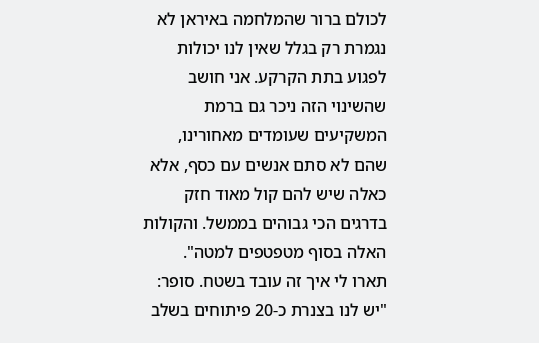לכולם ברור שהמלחמה באיראן לא נגמרת רק בגלל שאין לנו יכולות לפגוע בתת הקרקע. אני חושב שהשינוי הזה ניכר גם ברמת המשקיעים שעומדים מאחורינו, שהם לא סתם אנשים עם כסף, אלא כאלה שיש להם קול מאוד חזק בדרגים הכי גבוהים בממשל. והקולות האלה בסוף מטפטפים למטה".
תארו לי איך זה עובד בשטח. סופר: "יש לנו בצנרת כ-20 פיתוחים בשלב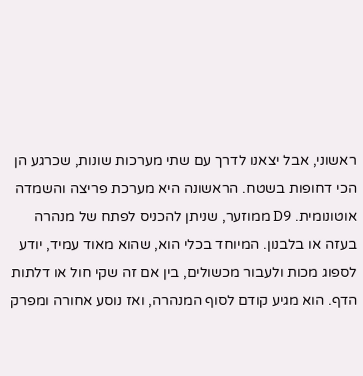ראשוני, אבל יצאנו לדרך עם שתי מערכות שונות, שכרגע הן הכי דחופות בשטח. הראשונה היא מערכת פריצה והשמדה אוטונומית. D9 ממוזער, שניתן להכניס לפתח של מנהרה בעזה או בלבנון. המיוחד בכלי הוא, שהוא מאוד עמיד, יודע לספוג מכות ולעבור מכשולים, בין אם זה שקי חול או דלתות הדף. הוא מגיע קודם לסוף המנהרה, ואז נוסע אחורה ומפרק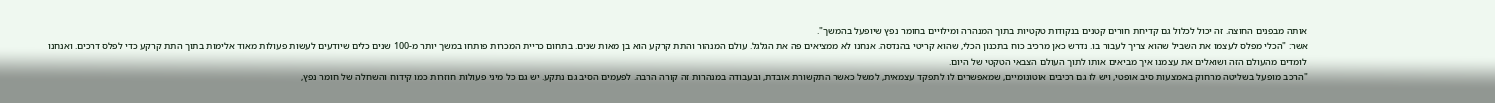אותה מבפנים החוצה. זה יכול לכלול גם קדיחת חורים קטנים בנקודות טקטיות בתוך המנהרה ומילויים בחומר נפץ שיופעל בהמשך".
אשר: "הכלי מפלס לעצמו את השביל שהוא צריך לעבור בו. נדרש כאן מרכיב כוח בתכנון הכלי, שהוא קריטי בהנדסה. אנחנו לא ממציאים פה את הגלגל. עולם המנהור והתת קרקע הוא בן מאות שנים. בתחום כריית המכרות פותחו במשך יותר מ-100 שנים כלים שיודעים לעשות פעולות מאוד אלימות בתוך התת קרקע כדי לפלס דרכים. ואנחנו לומדים מהעולם הזה ושואלים את עצמנו איך מביאים אותו לתוך העולם הצבאי הטקטי של היום.
"הרכב מופעל בשליטה מרחוק באמצעות סיב אופטי, ויש לו גם רכיבים אוטונומיים, שמאפשרים לו לתפקד עצמאית, למשל כאשר התקשורת אובדת, ובעבודה במנהרות זה קורה הרבה. לפעמים הסיב גם נתקע. יש גם כל מיני פעולות חוזרות כמו קידוח והשחלה של חומר נפץ,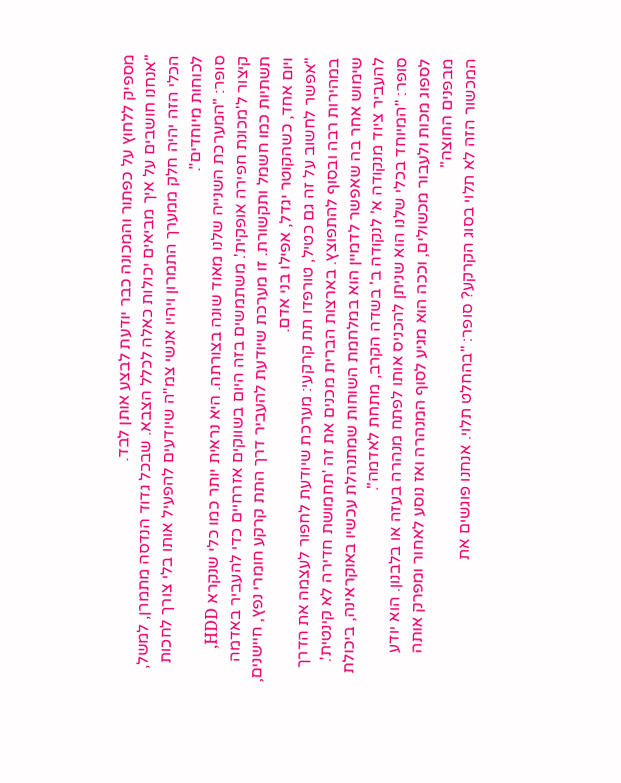מספיק ללחוץ על כפתור והמכונה כבר יודעת לבצע אותן לבד.
"אנחנו חושבים על איך מביאים יכולות כאלה לכלל הצבא. שבכל גדוד הנדסה מתמרן, למשל, הכלי הזה יהיה חלק ממערך התמרון ויהיו אנשי צמ"ה שיודעים להפעיל אותו בלי צורך לחכות לכוחות מיוחדים".
סופר: "המערכת השנייה שלנו מאוד שונה בצורתה. היא נראית יותר כמו כלי שנקרא HDD, קיצור ל'מכונת חפירה אופקית'. משתמשים בזה היום בשווקים אזרחיים כדי להעביר באדמה תשתיות כמו חשמל ותקשורת. זו מערכת שיודעת להעביר דרך התת קרקע חומרי נפץ, חיישנים, ויום אחד, כשהקוטר יגדל, אפילו בני אדם.
"אפשר לחשוב על זה גם כטיל, טורפדו תת קרקעי: מערכת שיודעת לחפור לעצמה את הדרך במהירות רבה ובסוף להתפוצץ. בארצות הברית מכנים את זה 'תחמושת חדירה לא קינטית'. שימוש אחר בה שאפשר לדמיין הוא במלחמת השוחות שמתנהלת עכשיו באוקראינה, ביכולת להעביר ציוד מנקודה א' לנקודה ב' בשדה הקרב, מתחת לאדמה".
סופר: "המיוחד בכלי שלנו הוא שניתן להכניס אותו לפתח מנהרה בעזה או בלבנון. הוא יודע לספוג מכות ולעבור מכשולים, וככה הוא מגיע לסוף המנהרה ואז נוסע לאחור ומפרק אותה מבפנים החוצה"
המכשור הזה לא תלוי בסוג הקרקע? סופר: "בהחלט תלוי. אנחנו פוגשים את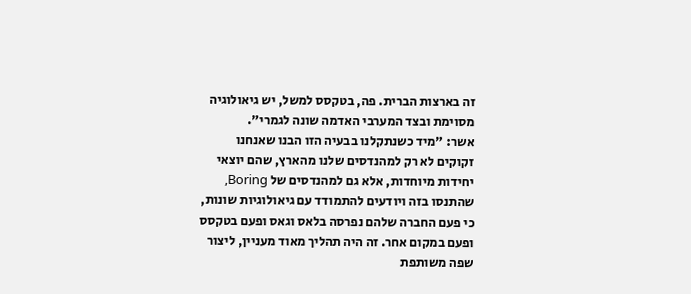זה בארצות הברית. פה, בטקסס למשל, יש גיאולוגיה מסוימת ובצד המערבי האדמה שונה לגמרי".
אשר: "מיד כשנתקלנו בבעיה הזו הבנו שאנחנו זקוקים לא רק למהנדסים שלנו מהארץ, שהם יוצאי יחידות מיוחדות, אלא גם למהנדסים של Boring, שהתנסו בזה ויודעים להתמודד עם גיאולוגיות שונות, כי פעם החברה שלהם נפרסה בלאס וגאס ופעם בטקסס ופעם במקום אחר. זה היה תהליך מאוד מעניין, ליצור שפה משותפת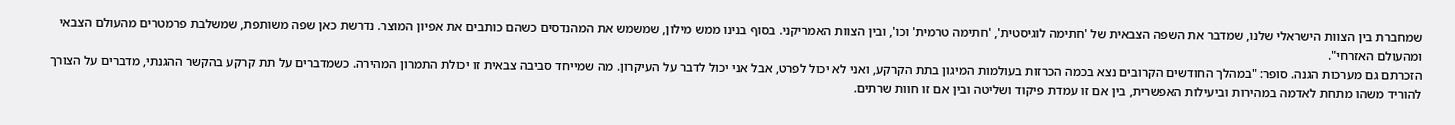שמחברת בין הצוות הישראלי שלנו, שמדבר את השפה הצבאית של 'חתימה לוגיסטית', 'חתימה טרמית' וכו', ובין הצוות האמריקני. בסוף בנינו ממש מילון, שמשמש את המהנדסים כשהם כותבים את אפיון המוצר. נדרשת כאן שפה משותפת, שמשלבת פרמטרים מהעולם הצבאי ומהעולם האזרחי".
הזכרתם גם מערכות הגנה. סופר: "במהלך החודשים הקרובים נצא בכמה הכרזות בעולמות המיגון בתת הקרקע, ואני לא יכול לפרט, אבל אני יכול לדבר על העיקרון. מה שמייחד סביבה צבאית זו יכולת התמרון המהירה. כשמדברים על תת קרקע בהקשר ההגנתי, מדברים על הצורך להוריד משהו מתחת לאדמה במהירות וביעילות האפשרית, בין אם זו עמדת פיקוד ושליטה ובין אם זו חוות שרתים.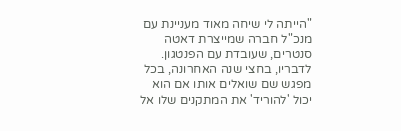"הייתה לי שיחה מאוד מעניינת עם מנכ"ל חברה שמייצרת דאטה סנטרים, שעובדת עם הפנטגון. לדבריו, בחצי שנה האחרונה, בכל מפגש שם שואלים אותו אם הוא יכול 'להוריד' את המתקנים שלו אל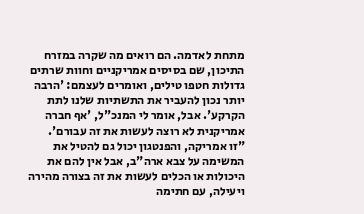מתחת לאדמה. הם רואים מה שקרה במזרח התיכון, שם בסיסים אמריקניים וחוות שרתים גדולות חטפו טילים, ואומרים לעצמם: 'הרבה יותר נכון להעביר את התשתיות שלנו לתת הקרקע'. אבל, אומר לי המנכ"ל, 'אף חברה אמריקנית לא רוצה לעשות את זה עבורם'.
"זו אמריקה, והפנטגון יכול גם להטיל את המשימה על צבא ארה"ב, אבל אין להם את היכולות או הכלים לעשות את זה בצורה מהירה ויעילה, עם חתימה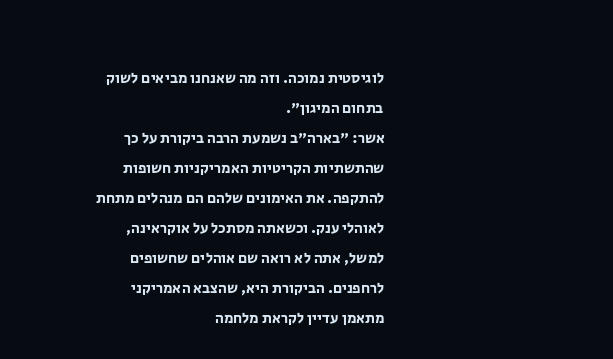לוגיסטית נמוכה. וזה מה שאנחנו מביאים לשוק בתחום המיגון".
אשר: "בארה"ב נשמעת הרבה ביקורת על כך שהתשתיות הקריטיות האמריקניות חשופות להתקפה. את האימונים שלהם הם מנהלים מתחת לאוהלי ענק. וכשאתה מסתכל על אוקראינה, למשל, אתה לא רואה שם אוהלים שחשופים לרחפנים. הביקורת היא, שהצבא האמריקני מתאמן עדיין לקראת מלחמה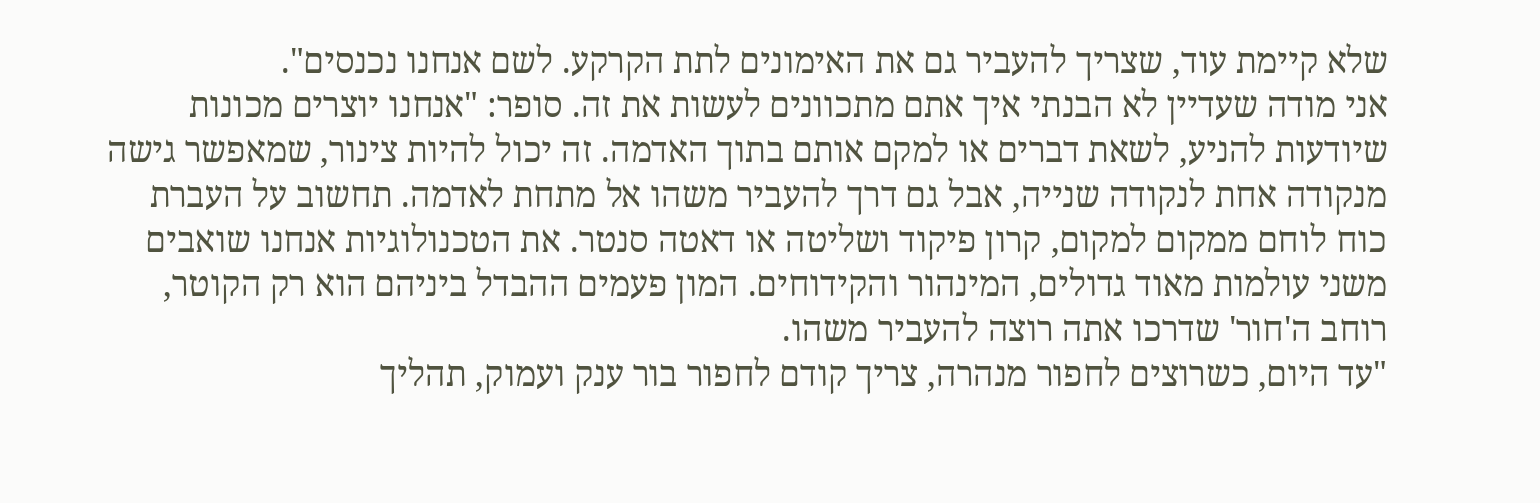שלא קיימת עוד, שצריך להעביר גם את האימונים לתת הקרקע. לשם אנחנו נכנסים".
אני מודה שעדיין לא הבנתי איך אתם מתכוונים לעשות את זה. סופר: "אנחנו יוצרים מכונות שיודעות להניע, לשאת דברים או למקם אותם בתוך האדמה. זה יכול להיות צינור, שמאפשר גישה מנקודה אחת לנקודה שנייה, אבל גם דרך להעביר משהו אל מתחת לאדמה. תחשוב על העברת כוח לוחם ממקום למקום, קרון פיקוד ושליטה או דאטה סנטר. את הטכנולוגיות אנחנו שואבים משני עולמות מאוד גדולים, המינהור והקידוחים. המון פעמים ההבדל ביניהם הוא רק הקוטר, רוחב ה'חור' שדרכו אתה רוצה להעביר משהו.
"עד היום, כשרוצים לחפור מנהרה, צריך קודם לחפור בור ענק ועמוק, תהליך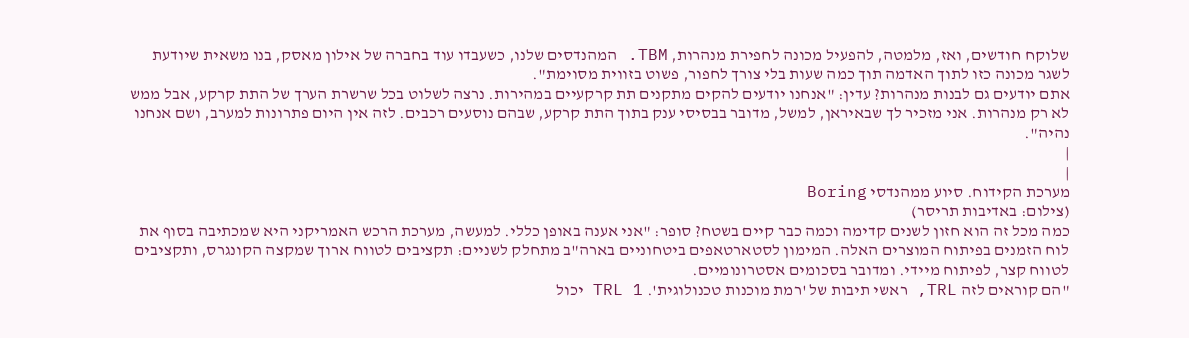שלוקח חודשים, ואז, מלמטה, להפעיל מכונה לחפירת מנהרות, TBM. המהנדסים שלנו, כשעבדו עוד בחברה של אילון מאסק, בנו משאית שיודעת לשגר מכונה כזו לתוך האדמה תוך כמה שעות בלי צורך לחפור, פשוט בזווית מסוימת".
אתם יודעים גם לבנות מנהרות? עדין: "אנחנו יודעים להקים מתקנים תת קרקעיים במהירות. נרצה לשלוט בכל שרשרת הערך של התת קרקע, אבל ממש לא רק מנהרות. אני מזכיר לך שבאיראן, למשל, מדובר בבסיסי ענק בתוך התת קרקע, שבהם נוסעים רכבים. לזה אין היום פתרונות למערב, ושם אנחנו נהיה".
|
|
מערכת הקידוח. סיוע ממהנדסי Boring
(צילום: באדיבות תריסר)
כמה מכל זה הוא חזון לשנים קדימה וכמה כבר קיים בשטח? סופר: "אני אענה באופן כללי. למעשה, מערכת הרכש האמריקני היא שמכתיבה בסוף את לוח הזמנים בפיתוח המוצרים האלה. המימון לסטארטאפים ביטחוניים בארה"ב מתחלק לשניים: תקציבים לטווח ארוך שמקצה הקונגרס, ותקציבים לטווח קצר, לפיתוח מיידי. ומדובר בסכומים אסטרונומיים.
"הם קוראים לזה TRL, ראשי תיבות של 'רמת מוכנות טכנולוגית'. TRL 1 יכול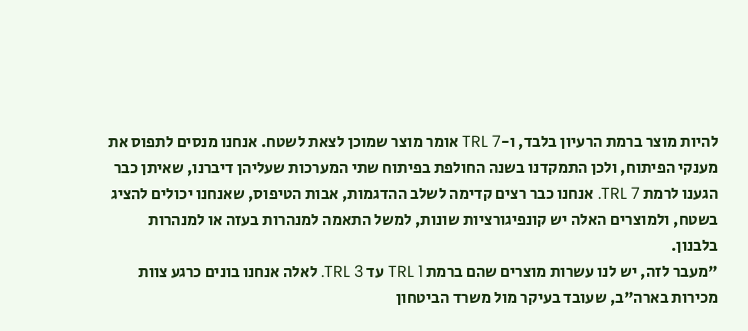להיות מוצר ברמת הרעיון בלבד, ו-TRL 7 אומר מוצר שמוכן לצאת לשטח. אנחנו מנסים לתפוס את מענקי הפיתוח, ולכן התמקדנו בשנה החולפת בפיתוח שתי המערכות שעליהן דיברנו, שאיתן כבר הגענו לרמת TRL 7. אנחנו כבר רצים קדימה לשלב ההדגמות, אבות הטיפוס, שאנחנו יכולים להציג בשטח, ולמוצרים האלה יש קונפיגורציות שונות, למשל התאמה למנהרות בעזה או למנהרות בלבנון.
"מעבר לזה, יש לנו עשרות מוצרים שהם ברמת TRL 1 עד TRL 3. לאלה אנחנו בונים כרגע צוות מכירות בארה"ב, שעובד בעיקר מול משרד הביטחון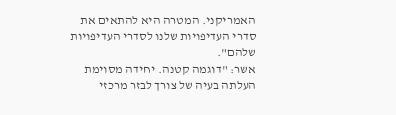האמריקני. המטרה היא להתאים את סדרי העדיפויות שלנו לסדרי העדיפויות שלהם".
אשר: "דוגמה קטנה. יחידה מסוימת העלתה בעיה של צורך לבזר מרכזי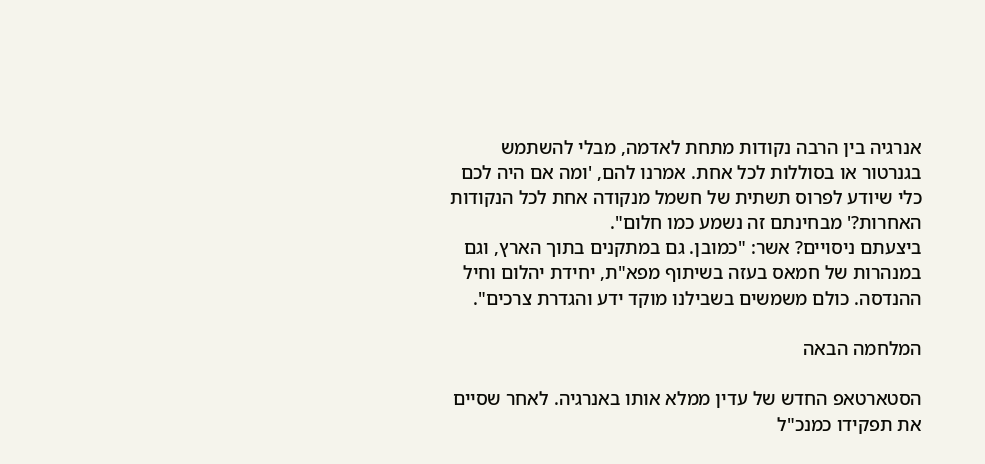אנרגיה בין הרבה נקודות מתחת לאדמה, מבלי להשתמש בגנרטור או בסוללות לכל אחת. אמרנו להם, 'ומה אם היה לכם כלי שיודע לפרוס תשתית של חשמל מנקודה אחת לכל הנקודות האחרות?' מבחינתם זה נשמע כמו חלום".
ביצעתם ניסויים? אשר: "כמובן. גם במתקנים בתוך הארץ, וגם במנהרות של חמאס בעזה בשיתוף מפא"ת, יחידת יהלום וחיל ההנדסה. כולם משמשים בשבילנו מוקד ידע והגדרת צרכים".

המלחמה הבאה

הסטארטאפ החדש של עדין ממלא אותו באנרגיה. לאחר שסיים את תפקידו כמנכ"ל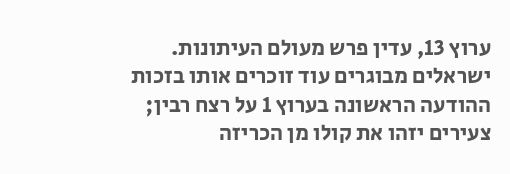ערוץ 13, עדין פרש מעולם העיתונות. ישראלים מבוגרים עוד זוכרים אותו בזכות ההודעה הראשונה בערוץ 1 על רצח רבין; צעירים יזהו את קולו מן הכריזה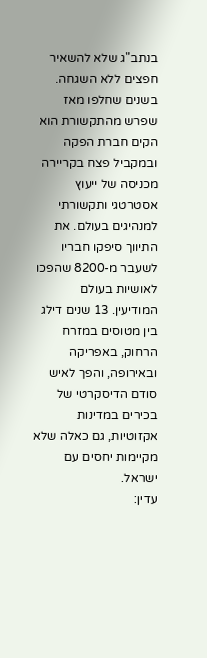בנתב"ג שלא להשאיר חפצים ללא השגחה. בשנים שחלפו מאז שפרש מהתקשורת הוא הקים חברת הפקה ובמקביל פצח בקריירה מכניסה של ייעוץ אסטרטגי ותקשורתי למנהיגים בעולם. את התיווך סיפקו חבריו לשעבר מ-8200 שהפכו לאושיות בעולם המודיעין. 13 שנים דילג בין מטוסים במזרח הרחוק, באפריקה ובאירופה, והפך לאיש סודם הדיסקרטי של בכירים במדינות אקזוטיות, גם כאלה שלא מקיימות יחסים עם ישראל.
עדין: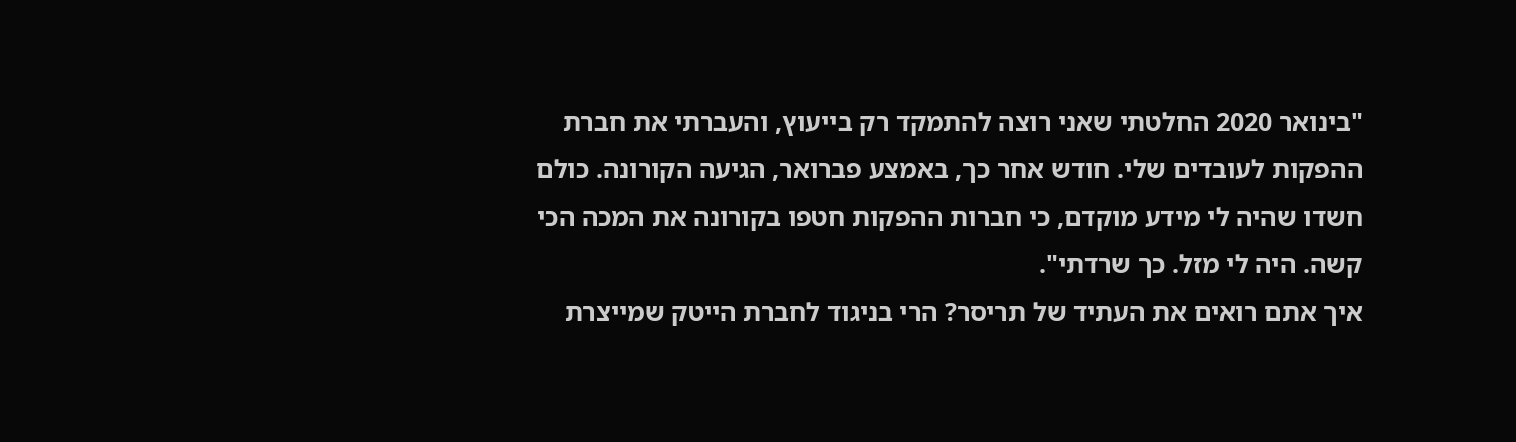"בינואר 2020 החלטתי שאני רוצה להתמקד רק בייעוץ, והעברתי את חברת ההפקות לעובדים שלי. חודש אחר כך, באמצע פברואר, הגיעה הקורונה. כולם חשדו שהיה לי מידע מוקדם, כי חברות ההפקות חטפו בקורונה את המכה הכי קשה. היה לי מזל. כך שרדתי".
איך אתם רואים את העתיד של תריסר? הרי בניגוד לחברת הייטק שמייצרת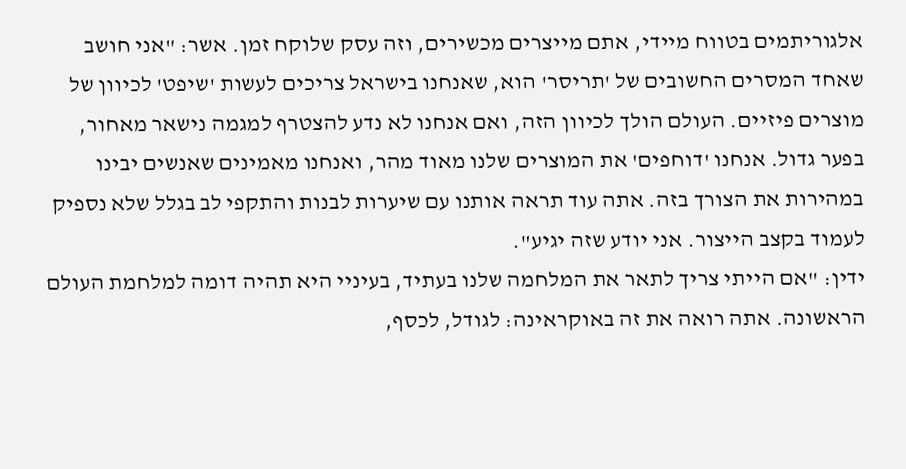אלגוריתמים בטווח מיידי, אתם מייצרים מכשירים, וזה עסק שלוקח זמן. אשר: "אני חושב שאחד המסרים החשובים של 'תריסר' הוא, שאנחנו בישראל צריכים לעשות 'שיפט' לכיוון של מוצרים פיזיים. העולם הולך לכיוון הזה, ואם אנחנו לא נדע להצטרף למגמה נישאר מאחור, בפער גדול. אנחנו 'דוחפים' את המוצרים שלנו מאוד מהר, ואנחנו מאמינים שאנשים יבינו במהירות את הצורך בזה. אתה עוד תראה אותנו עם שיערות לבנות והתקפי לב בגלל שלא נספיק לעמוד בקצב הייצור. אני יודע שזה יגיע".
ידין: "אם הייתי צריך לתאר את המלחמה שלנו בעתיד, בעיניי היא תהיה דומה למלחמת העולם הראשונה. אתה רואה את זה באוקראינה: לגודל, לכסף,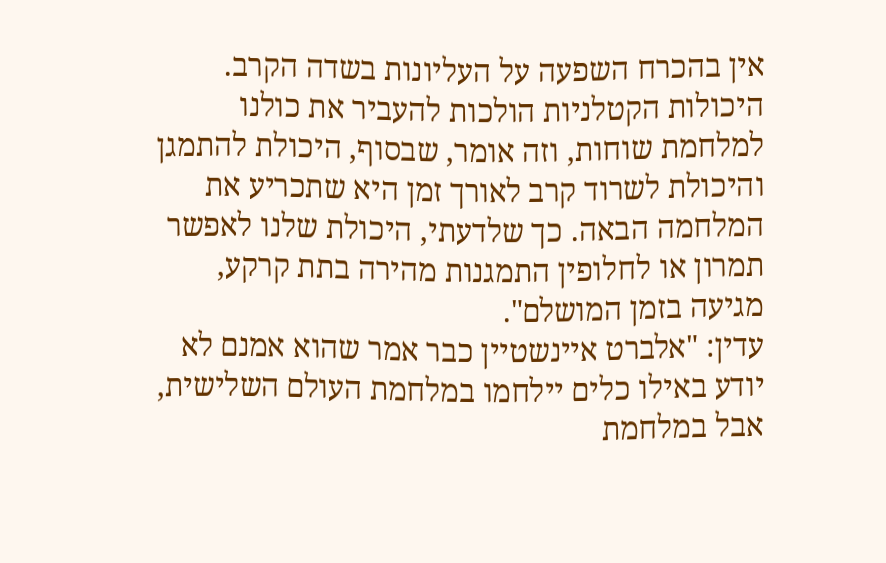אין בהכרח השפעה על העליונות בשדה הקרב. היכולות הקטלניות הולכות להעביר את כולנו למלחמת שוחות, וזה אומר, שבסוף, היכולת להתמגן והיכולת לשרוד קרב לאורך זמן היא שתכריע את המלחמה הבאה. כך שלדעתי, היכולת שלנו לאפשר תמרון או לחלופין התמגנות מהירה בתת קרקע, מגיעה בזמן המושלם".
עדין: "אלברט איינשטיין כבר אמר שהוא אמנם לא יודע באילו כלים יילחמו במלחמת העולם השלישית, אבל במלחמת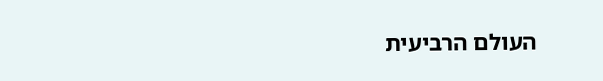העולם הרביעית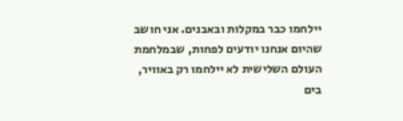יילחמו כבר במקלות ובאבנים. אני חושב שהיום אנחנו יודעים לפחות, שבמלחמת העולם השלישית לא יילחמו רק באוויר, בים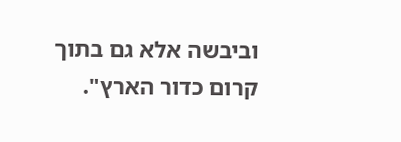וביבשה אלא גם בתוך קרום כדור הארץ".